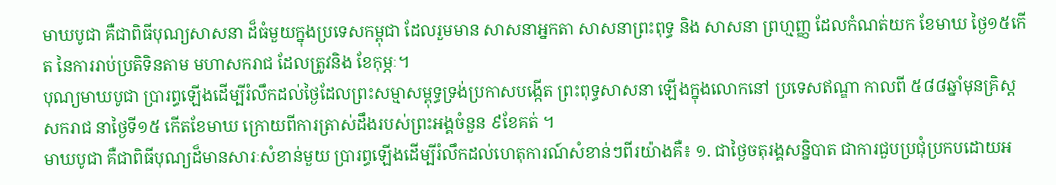មាឃបូជា គឺជាពិធីបុណ្យសាសនា ដ៏ធំមួយក្នុងប្រទេសកម្ពុជា ដែលរួមមាន សាសនាអ្នកតា សាសនាព្រះពុទ្ធ និង សាសនា ព្រហ្មញ្ញ ដែលកំណត់យក ខែមាឃ ថ្ងៃ១៥កើត នៃការរាប់ប្រតិទិនតាម មហាសករាជ ដែលត្រូវនិង ខែកុម្ភៈ។
បុណ្យមាឃបូជា ប្រារព្ធឡើងដើម្បីរំលឹកដល់ថៃ្ងដែលព្រះសម្មាសម្ពុទ្ធទ្រង់ប្រកាសបង្កើត ព្រះពុទ្ធសាសនា ឡើងក្នុងលោកនៅ ប្រទេសឥណ្ឌា កាលពី ៥៨៨ឆ្នាំមុនគ្រិស្តសករាជ នាថៃ្ងទី១៥ កើតខែមាឃ ក្រោយពីការត្រាស់ដឹងរបស់ព្រះអង្គចំនួន ៩ខែគត់ ។
មាឃបូជា គឺជាពិធីបុណ្យដ៏មានសារៈសំខាន់មួយ ប្រារព្ធឡើងដើម្បីរំលឹកដល់ហេតុការណ៍សំខាន់ៗពីរយ៉ាងគឺ៖ ១. ជាថ្ងៃចតុរង្គសន្និបាត ជាការជួបប្រជុំប្រកបដោយអ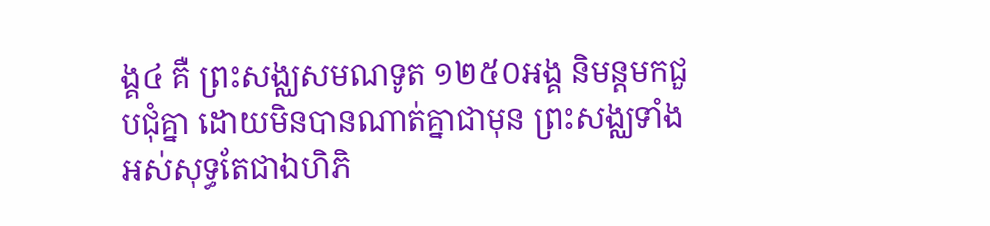ង្គ៤ គឺ ព្រះសង្ឈសមណទូត ១២៥០អង្គ និមន្តមកជួបជុំគ្នា ដោយមិនបានណាត់គ្នាជាមុន ព្រះសង្ឈទាំងអស់សុទ្ធតែជាឯហិភិ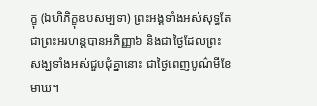ក្ខុ (ឯហិភិក្ខុឧបសម្បទា) ព្រះអង្គទាំងអស់សុទ្ធតែជាព្រះអរហន្តបានអភិញ្ញា៦ និងជាថ្ងៃដែលព្រះសង្ឃទាំងអស់ជួបជុំគ្នានោះ ជាថ្ងៃពេញបូណ៌មីខែមាឃ។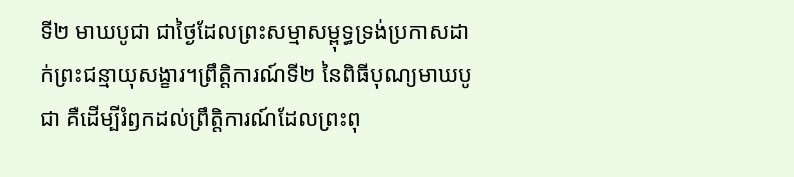ទី២ មាឃបូជា ជាថ្ងៃដែលព្រះសម្មាសម្ពុទ្ធទ្រង់ប្រកាសដាក់ព្រះជន្មាយុសង្ខារ។ព្រឹត្តិការណ៍ទី២ នៃពិធីបុណ្យមាឃបូជា គឺដើម្បីរំឭកដល់ព្រឹត្តិការណ៍ដែលព្រះពុ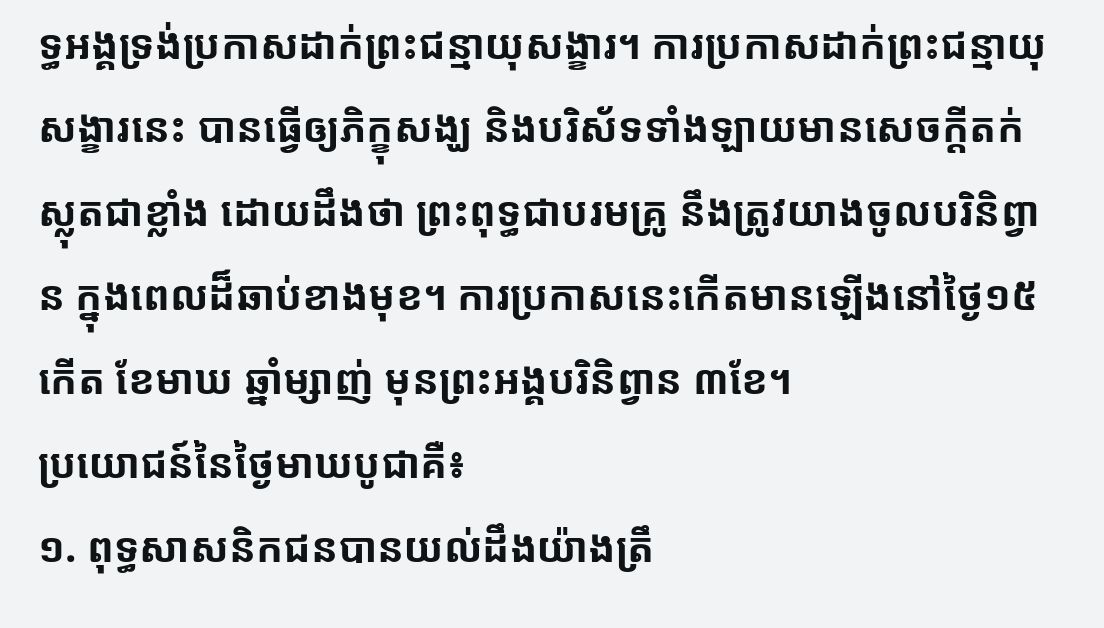ទ្ធអង្គទ្រង់ប្រកាសដាក់ព្រះជន្មាយុសង្ខារ។ ការប្រកាសដាក់ព្រះជន្មាយុសង្ខារនេះ បានធ្វើឲ្យភិក្ខុសង្ឃ និងបរិស័ទទាំងឡាយមានសេចក្តីតក់ស្លុតជាខ្លាំង ដោយដឹងថា ព្រះពុទ្ធជាបរមគ្រូ នឹងត្រូវយាងចូលបរិនិព្វាន ក្នុងពេលដ៏ឆាប់ខាងមុខ។ ការប្រកាសនេះកើតមានឡើងនៅថ្ងៃ១៥កើត ខែមាឃ ឆ្នាំម្សាញ់ មុនព្រះអង្គបរិនិព្វាន ៣ខែ។
ប្រយោជន៍នៃថ្ងៃមាឃបូជាគឺ៖
១. ពុទ្ធសាសនិកជនបានយល់ដឹងយ៉ាងត្រឹ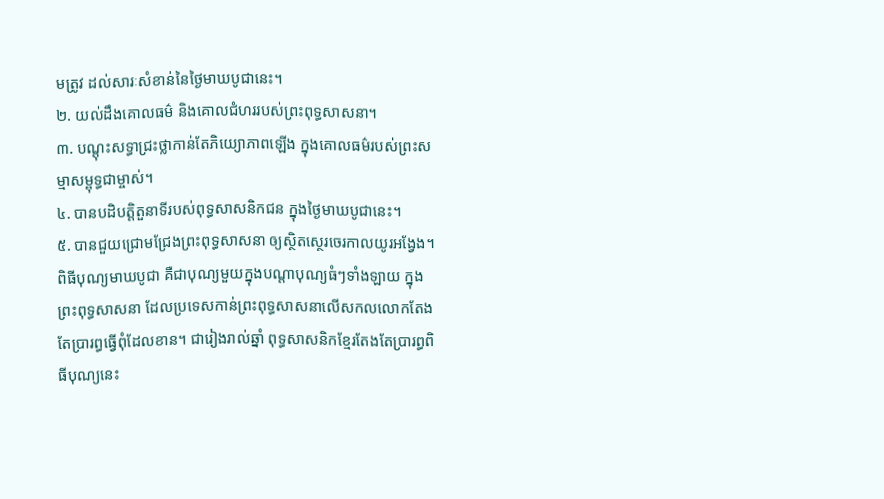មត្រូវ ដល់សារៈសំខាន់នៃថ្ងៃមាឃបូជានេះ។
២. យល់ដឹងគោលធម៌ និងគោលជំហររបស់ព្រះពុទ្ធសាសនា។
៣. បណ្តុះសទ្ធាជ្រះថ្លាកាន់តែភិយ្យោភាពឡើង ក្នុងគោលធម៌របស់ព្រះសម្មាសម្ពុទ្ធជាម្ចាស់។
៤. បានបដិបត្តិតួនាទីរបស់ពុទ្ធសាសនិកជន ក្នុងថ្ងៃមាឃបូជានេះ។
៥. បានជួយជ្រោមជ្រែងព្រះពុទ្ធសាសនា ឲ្យស្ថិតស្ថេរចេរកាលយូរអង្វែង។
ពិធីបុណ្យមាឃបូជា គឺជាបុណ្យមួយក្នុងបណ្ដាបុណ្យធំៗទាំងឡាយ ក្នុងព្រះពុទ្ធសាសនា ដែលប្រទេសកាន់ព្រះពុទ្ធសាសនាលើសកលលោកតែងតែប្រារព្ធធ្វើពុំដែលខាន។ ជារៀងរាល់ឆ្នាំ ពុទ្ធសាសនិកខ្មែរតែងតែប្រារព្ធពិធីបុណ្យនេះ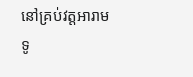នៅគ្រប់វត្តអារាមទូ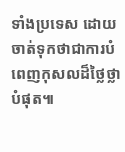ទាំងប្រទេស ដោយចាត់ទុកថាជាការបំពេញកុសលដ៏ថ្លៃថ្លាបំផុត៕